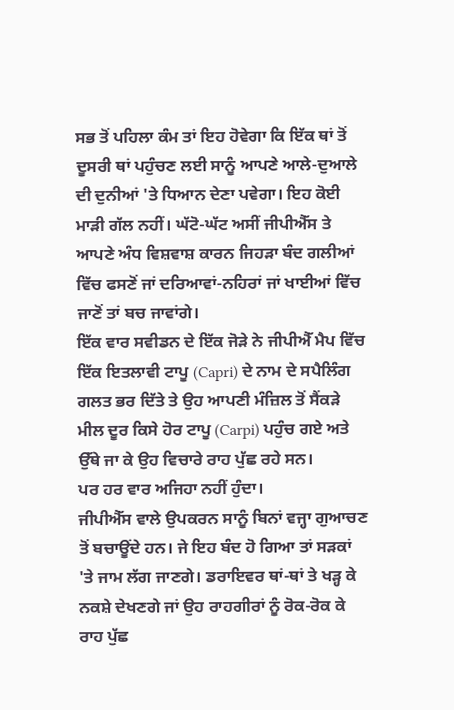ਸਭ ਤੋਂ ਪਹਿਲਾ ਕੰਮ ਤਾਂ ਇਹ ਹੋਵੇਗਾ ਕਿ ਇੱਕ ਥਾਂ ਤੋਂ ਦੂਸਰੀ ਥਾਂ ਪਹੁੰਚਣ ਲਈ ਸਾਨੂੰ ਆਪਣੇ ਆਲੇ-ਦੁਆਲੇ ਦੀ ਦੁਨੀਆਂ 'ਤੇ ਧਿਆਨ ਦੇਣਾ ਪਵੇਗਾ। ਇਹ ਕੋਈ ਮਾੜੀ ਗੱਲ ਨਹੀਂ। ਘੱਟੋ-ਘੱਟ ਅਸੀਂ ਜੀਪੀਐੱਸ ਤੇ ਆਪਣੇ ਅੰਧ ਵਿਸ਼ਵਾਸ਼ ਕਾਰਨ ਜਿਹੜਾ ਬੰਦ ਗਲੀਆਂ ਵਿੱਚ ਫਸਣੋਂ ਜਾਂ ਦਰਿਆਵਾਂ-ਨਹਿਰਾਂ ਜਾਂ ਖਾਈਆਂ ਵਿੱਚ ਜਾਣੋਂ ਤਾਂ ਬਚ ਜਾਵਾਂਗੇ।
ਇੱਕ ਵਾਰ ਸਵੀਡਨ ਦੇ ਇੱਕ ਜੋੜੇ ਨੇ ਜੀਪੀਐੱ ਮੈਪ ਵਿੱਚ ਇੱਕ ਇਤਲਾਵੀ ਟਾਪੂ (Capri) ਦੇ ਨਾਮ ਦੇ ਸਪੈਲਿੰਗ ਗਲਤ ਭਰ ਦਿੱਤੇ ਤੇ ਉਹ ਆਪਣੀ ਮੰਜ਼ਿਲ ਤੋਂ ਸੈਂਕੜੇ ਮੀਲ ਦੂਰ ਕਿਸੇ ਹੋਰ ਟਾਪੂ (Carpi) ਪਹੁੰਚ ਗਏ ਅਤੇ ਉੱਥੇ ਜਾ ਕੇ ਉਹ ਵਿਚਾਰੇ ਰਾਹ ਪੁੱਛ ਰਹੇ ਸਨ।
ਪਰ ਹਰ ਵਾਰ ਅਜਿਹਾ ਨਹੀਂ ਹੁੰਦਾ।
ਜੀਪੀਐੱਸ ਵਾਲੇ ਉਪਕਰਨ ਸਾਨੂੰ ਬਿਨਾਂ ਵਜ੍ਹਾ ਗੁਆਚਣ ਤੋਂ ਬਚਾਊਂਦੇ ਹਨ। ਜੇ ਇਹ ਬੰਦ ਹੋ ਗਿਆ ਤਾਂ ਸੜਕਾਂ 'ਤੇ ਜਾਮ ਲੱਗ ਜਾਣਗੇ। ਡਰਾਇਵਰ ਥਾਂ-ਥਾਂ ਤੇ ਖੜ੍ਹ ਕੇ ਨਕਸ਼ੇ ਦੇਖਣਗੇ ਜਾਂ ਉਹ ਰਾਹਗੀਰਾਂ ਨੂੰ ਰੋਕ-ਰੋਕ ਕੇ ਰਾਹ ਪੁੱਛ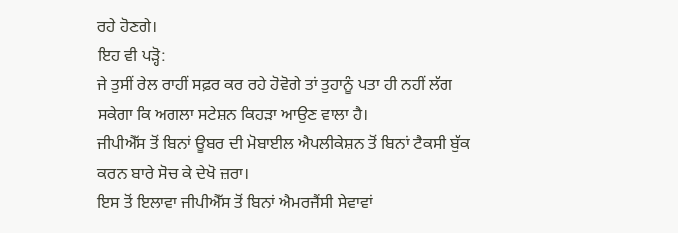ਰਹੇ ਹੋਣਗੇ।
ਇਹ ਵੀ ਪੜ੍ਹੋ:
ਜੇ ਤੁਸੀਂ ਰੇਲ ਰਾਹੀਂ ਸਫ਼ਰ ਕਰ ਰਹੇ ਹੋਵੋਗੇ ਤਾਂ ਤੁਹਾਨੂੰ ਪਤਾ ਹੀ ਨਹੀਂ ਲੱਗ ਸਕੇਗਾ ਕਿ ਅਗਲਾ ਸਟੇਸ਼ਨ ਕਿਹੜਾ ਆਉਣ ਵਾਲਾ ਹੈ।
ਜੀਪੀਐੱਸ ਤੋਂ ਬਿਨਾਂ ਊਬਰ ਦੀ ਮੋਬਾਈਲ ਐਪਲੀਕੇਸ਼ਨ ਤੋਂ ਬਿਨਾਂ ਟੈਕਸੀ ਬੁੱਕ ਕਰਨ ਬਾਰੇ ਸੋਚ ਕੇ ਦੇਖੋ ਜ਼ਰਾ।
ਇਸ ਤੋਂ ਇਲਾਵਾ ਜੀਪੀਐੱਸ ਤੋਂ ਬਿਨਾਂ ਐਮਰਜੈਂਸੀ ਸੇਵਾਵਾਂ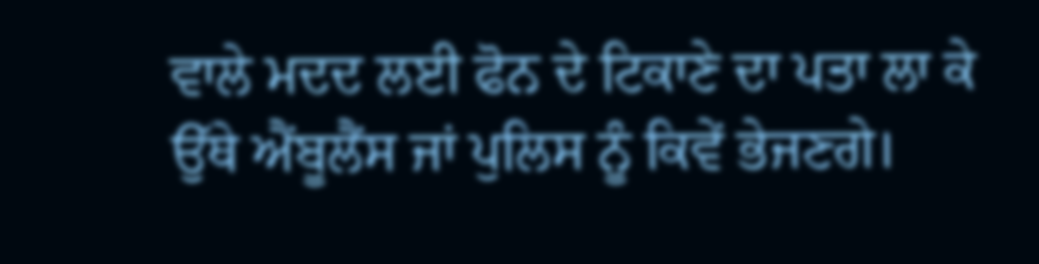ਵਾਲੇ ਮਦਦ ਲਈ ਫੋਨ ਦੇ ਟਿਕਾਣੇ ਦਾ ਪਤਾ ਲਾ ਕੇ ਉੱਥੇ ਐਂਬੂਲੈਂਸ ਜਾਂ ਪੁਲਿਸ ਨੂੰ ਕਿਵੇਂ ਭੇਜਣਗੇ।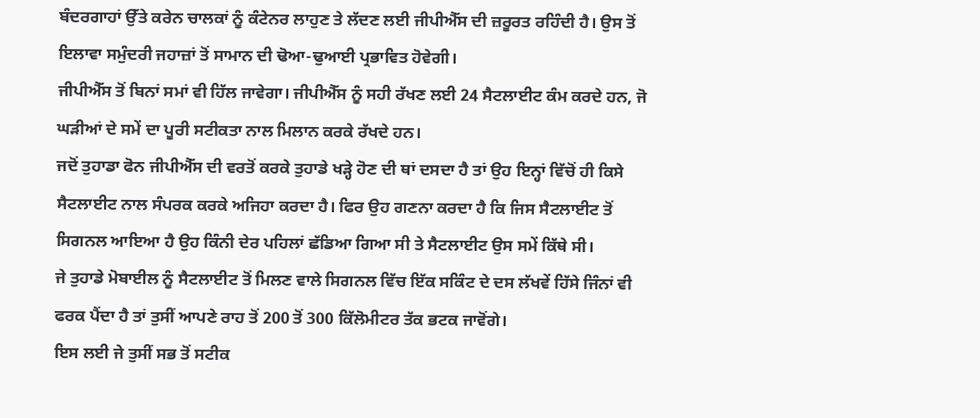ਬੰਦਰਗਾਹਾਂ ਉੱਤੇ ਕਰੇਨ ਚਾਲਕਾਂ ਨੂੰ ਕੰਟੇਨਰ ਲਾਹੁਣ ਤੇ ਲੱਦਣ ਲਈ ਜੀਪੀਐੱਸ ਦੀ ਜ਼ਰੂਰਤ ਰਹਿੰਦੀ ਹੈ। ਉਸ ਤੋਂ ਇਲਾਵਾ ਸਮੁੰਦਰੀ ਜਹਾਜ਼ਾਂ ਤੋਂ ਸਾਮਾਨ ਦੀ ਢੋਆ-ਢੁਆਈ ਪ੍ਰਭਾਵਿਤ ਹੋਵੇਗੀ।
ਜੀਪੀਐੱਸ ਤੋਂ ਬਿਨਾਂ ਸਮਾਂ ਵੀ ਹਿੱਲ ਜਾਵੇਗਾ। ਜੀਪੀਐੱਸ ਨੂੰ ਸਹੀ ਰੱਖਣ ਲਈ 24 ਸੈਟਲਾਈਟ ਕੰਮ ਕਰਦੇ ਹਨ, ਜੋ ਘੜੀਆਂ ਦੇ ਸਮੇਂ ਦਾ ਪੂਰੀ ਸਟੀਕਤਾ ਨਾਲ ਮਿਲਾਨ ਕਰਕੇ ਰੱਖਦੇ ਹਨ।
ਜਦੋਂ ਤੁਹਾਡਾ ਫੋਨ ਜੀਪੀਐੱਸ ਦੀ ਵਰਤੋਂ ਕਰਕੇ ਤੁਹਾਡੇ ਖੜ੍ਹੇ ਹੋਣ ਦੀ ਥਾਂ ਦਸਦਾ ਹੈ ਤਾਂ ਉਹ ਇਨ੍ਹਾਂ ਵਿੱਚੋਂ ਹੀ ਕਿਸੇ ਸੈਟਲਾਈਟ ਨਾਲ ਸੰਪਰਕ ਕਰਕੇ ਅਜਿਹਾ ਕਰਦਾ ਹੈ। ਫਿਰ ਉਹ ਗਣਨਾ ਕਰਦਾ ਹੈ ਕਿ ਜਿਸ ਸੈਟਲਾਈਟ ਤੋਂ ਸਿਗਨਲ ਆਇਆ ਹੈ ਉਹ ਕਿੰਨੀ ਦੇਰ ਪਹਿਲਾਂ ਛੱਡਿਆ ਗਿਆ ਸੀ ਤੇ ਸੈਟਲਾਈਟ ਉਸ ਸਮੇਂ ਕਿੱਥੇ ਸੀ।
ਜੇ ਤੁਹਾਡੇ ਮੋਬਾਈਲ ਨੂੰ ਸੈਟਲਾਈਟ ਤੋਂ ਮਿਲਣ ਵਾਲੇ ਸਿਗਨਲ ਵਿੱਚ ਇੱਕ ਸਕਿੰਟ ਦੇ ਦਸ ਲੱਖਵੇਂ ਹਿੱਸੇ ਜਿੰਨਾਂ ਵੀ ਫਰਕ ਪੈਂਦਾ ਹੈ ਤਾਂ ਤੁਸੀਂ ਆਪਣੇ ਰਾਹ ਤੋਂ 200 ਤੋਂ 300 ਕਿੱਲੋਮੀਟਰ ਤੱਕ ਭਟਕ ਜਾਵੋਂਗੇ।
ਇਸ ਲਈ ਜੇ ਤੁਸੀਂ ਸਭ ਤੋਂ ਸਟੀਕ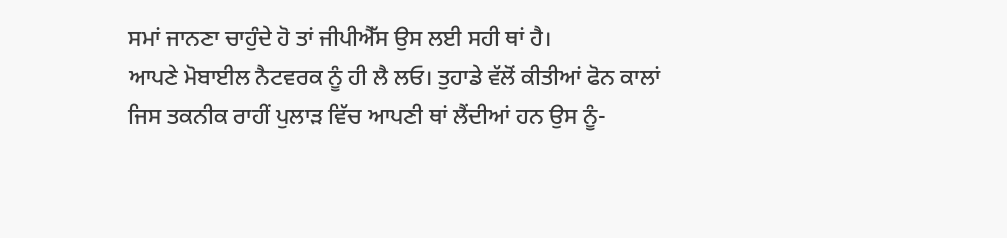ਸਮਾਂ ਜਾਨਣਾ ਚਾਹੁੰਦੇ ਹੋ ਤਾਂ ਜੀਪੀਐੱਸ ਉਸ ਲਈ ਸਹੀ ਥਾਂ ਹੈ।
ਆਪਣੇ ਮੋਬਾਈਲ ਨੈਟਵਰਕ ਨੂੰ ਹੀ ਲੈ ਲਓ। ਤੁਹਾਡੇ ਵੱਲੋਂ ਕੀਤੀਆਂ ਫੋਨ ਕਾਲਾਂ ਜਿਸ ਤਕਨੀਕ ਰਾਹੀਂ ਪੁਲਾੜ ਵਿੱਚ ਆਪਣੀ ਥਾਂ ਲੈਂਦੀਆਂ ਹਨ ਉਸ ਨੂੰ-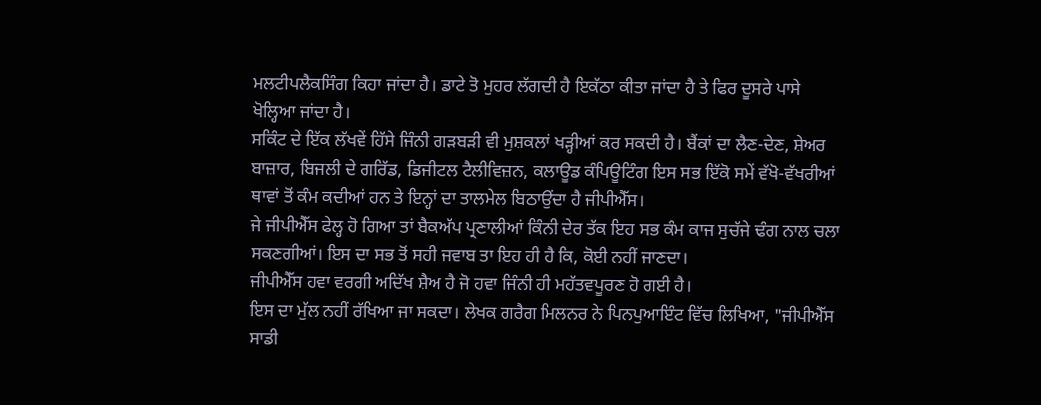ਮਲਟੀਪਲੈਕਸਿੰਗ ਕਿਹਾ ਜਾਂਦਾ ਹੈ। ਡਾਟੇ ਤੋ ਮੁਹਰ ਲੱਗਦੀ ਹੈ ਇਕੱਠਾ ਕੀਤਾ ਜਾਂਦਾ ਹੈ ਤੇ ਫਿਰ ਦੂਸਰੇ ਪਾਸੇ ਖੋਲ੍ਹਿਆ ਜਾਂਦਾ ਹੈ।
ਸਕਿੰਟ ਦੇ ਇੱਕ ਲੱਖਵੇਂ ਹਿੱਸੇ ਜਿੰਨੀ ਗੜਬੜੀ ਵੀ ਮੁਸ਼ਕਲਾਂ ਖੜ੍ਹੀਆਂ ਕਰ ਸਕਦੀ ਹੈ। ਬੈਂਕਾਂ ਦਾ ਲੈਣ-ਦੇਣ, ਸ਼ੇਅਰ ਬਾਜ਼ਾਰ, ਬਿਜਲੀ ਦੇ ਗਰਿੱਡ, ਡਿਜੀਟਲ ਟੈਲੀਵਿਜ਼ਨ, ਕਲਾਊਡ ਕੰਪਿਊਟਿੰਗ ਇਸ ਸਭ ਇੱਕੋ ਸਮੇਂ ਵੱਖੋ-ਵੱਖਰੀਆਂ ਥਾਵਾਂ ਤੋਂ ਕੰਮ ਕਦੀਆਂ ਹਨ ਤੇ ਇਨ੍ਹਾਂ ਦਾ ਤਾਲਮੇਲ ਬਿਠਾਉਂਦਾ ਹੈ ਜੀਪੀਐੱਸ।
ਜੇ ਜੀਪੀਐੱਸ ਫੇਲ੍ਹ ਹੋ ਗਿਆ ਤਾਂ ਬੈਕਅੱਪ ਪ੍ਰਣਾਲੀਆਂ ਕਿੰਨੀ ਦੇਰ ਤੱਕ ਇਹ ਸਭ ਕੰਮ ਕਾਜ ਸੁਚੱਜੇ ਢੰਗ ਨਾਲ ਚਲਾ ਸਕਣਗੀਆਂ। ਇਸ ਦਾ ਸਭ ਤੋਂ ਸਹੀ ਜਵਾਬ ਤਾ ਇਹ ਹੀ ਹੈ ਕਿ, ਕੋਈ ਨਹੀਂ ਜਾਣਦਾ।
ਜੀਪੀਐੱਸ ਹਵਾ ਵਰਗੀ ਅਦਿੱਖ ਸ਼ੈਅ ਹੈ ਜੋ ਹਵਾ ਜਿੰਨੀ ਹੀ ਮਹੱਤਵਪੂਰਣ ਹੋ ਗਈ ਹੈ।
ਇਸ ਦਾ ਮੁੱਲ ਨਹੀਂ ਰੱਖਿਆ ਜਾ ਸਕਦਾ। ਲੇਖਕ ਗਰੈਗ ਮਿਲਨਰ ਨੇ ਪਿਨਪੁਆਇੰਟ ਵਿੱਚ ਲਿਖਿਆ, "ਜੀਪੀਐੱਸ ਸਾਡੀ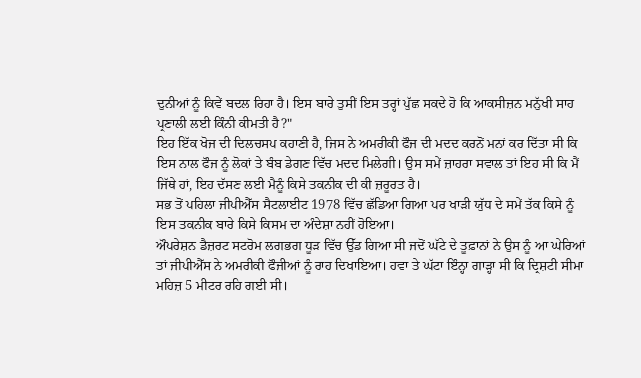ਦੁਨੀਆਂ ਨੂੰ ਕਿਵੇਂ ਬਦਲ ਰਿਹਾ ਹੈ। ਇਸ ਬਾਰੇ ਤੁਸੀਂ ਇਸ ਤਰ੍ਹਾਂ ਪੁੱਛ ਸਕਦੇ ਹੋ ਕਿ ਆਕਸੀਜ਼ਨ ਮਨੁੱਖੀ ਸਾਹ ਪ੍ਰਣਾਲੀ ਲਈ ਕਿੰਨੀ ਕੀਮਤੀ ਹੈ?"
ਇਹ ਇੱਕ ਖੋਜ ਦੀ ਦਿਲਚਸਪ ਕਹਾਣੀ ਹੈ, ਜਿਸ ਨੇ ਅਮਰੀਕੀ ਫੌਜ ਦੀ ਮਦਦ ਕਰਨੋਂ ਮਨਾਂ ਕਰ ਦਿੱਤਾ ਸੀ ਕਿ ਇਸ ਨਾਲ ਫੌਜ ਨੂੰ ਲੋਕਾਂ ਤੇ ਬੰਬ ਡੇਗਣ ਵਿੱਚ ਮਦਦ ਮਿਲੇਗੀ। ਉਸ ਸਮੇਂ ਜ਼ਾਹਰਾ ਸਵਾਲ ਤਾਂ ਇਹ ਸੀ ਕਿ ਮੈਂ ਜਿੱਥੇ ਹਾਂ, ਇਹ ਦੱਸਣ ਲਈ ਮੈਨੂੰ ਕਿਸੇ ਤਕਨੀਕ ਦੀ ਕੀ ਜ਼ਰੂਰਤ ਹੈ।
ਸਭ ਤੋਂ ਪਹਿਲਾ ਜੀਪੀਐੱਸ ਸੈਟਲਾਈਟ 1978 ਵਿੱਚ ਛੱਡਿਆ ਗਿਆ ਪਰ ਖਾੜੀ ਯੁੱਧ ਦੇ ਸਮੇਂ ਤੱਕ ਕਿਸੇ ਨੂੰ ਇਸ ਤਕਨੀਕ ਬਾਰੇ ਕਿਸੇ ਕਿਸਮ ਦਾ ਅੰਦੇਸ਼ਾ ਨਹੀਂ ਹੋਇਆ।
ਔਪਰੇਸ਼ਨ ਡੈਜ਼ਰਟ ਸਟਰੋਮ ਲਗਭਗ ਧੂੜ ਵਿੱਚ ਉੱਡ ਗਿਆ ਸੀ ਜਦੋਂ ਘੱਟੇ ਦੇ ਤੂਫ਼ਾਨਾਂ ਨੇ ਉਸ ਨੂੰ ਆ ਘੇਰਿਆਂ ਤਾਂ ਜੀਪੀਐੱਸ ਨੇ ਅਮਰੀਕੀ ਫੌਜੀਆਂ ਨੂੰ ਰਾਹ ਦਿਖਾਇਆ। ਹਵਾ ਤੇ ਘੱਟਾ ਇੰਨ੍ਹਾ ਗਾੜ੍ਹਾ ਸੀ ਕਿ ਦ੍ਰਿਸ਼ਟੀ ਸੀਮਾ ਮਹਿਜ਼ 5 ਮੀਟਰ ਰਹਿ ਗਈ ਸੀ।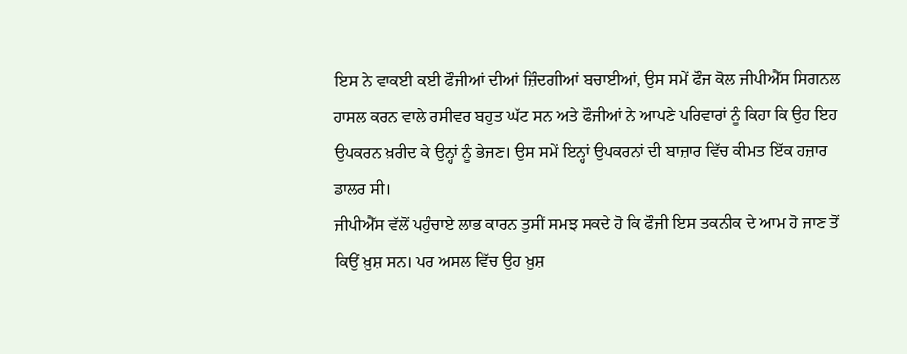ਇਸ ਨੇ ਵਾਕਈ ਕਈ ਫੌਜੀਆਂ ਦੀਆਂ ਜ਼ਿੰਦਗੀਆਂ ਬਚਾਈਆਂ, ਉਸ ਸਮੇਂ ਫੌਜ ਕੋਲ ਜੀਪੀਐੱਸ ਸਿਗਨਲ ਹਾਸਲ ਕਰਨ ਵਾਲੇ ਰਸੀਵਰ ਬਹੁਤ ਘੱਟ ਸਨ ਅਤੇ ਫੌਜੀਆਂ ਨੇ ਆਪਣੇ ਪਰਿਵਾਰਾਂ ਨੂੰ ਕਿਹਾ ਕਿ ਉਹ ਇਹ ਉਪਕਰਨ ਖ਼ਰੀਦ ਕੇ ਉਨ੍ਹਾਂ ਨੂੰ ਭੇਜਣ। ਉਸ ਸਮੇਂ ਇਨ੍ਹਾਂ ਉਪਕਰਨਾਂ ਦੀ ਬਾਜ਼ਾਰ ਵਿੱਚ ਕੀਮਤ ਇੱਕ ਹਜ਼ਾਰ ਡਾਲਰ ਸੀ।
ਜੀਪੀਐੱਸ ਵੱਲੋਂ ਪਹੁੰਚਾਏ ਲਾਭ ਕਾਰਨ ਤੁਸੀਂ ਸਮਝ ਸਕਦੇ ਹੋ ਕਿ ਫੌਜੀ ਇਸ ਤਕਨੀਕ ਦੇ ਆਮ ਹੋ ਜਾਣ ਤੋਂ ਕਿਉਂ ਖ਼ੁਸ਼ ਸਨ। ਪਰ ਅਸਲ ਵਿੱਚ ਉਹ ਖ਼ੁਸ਼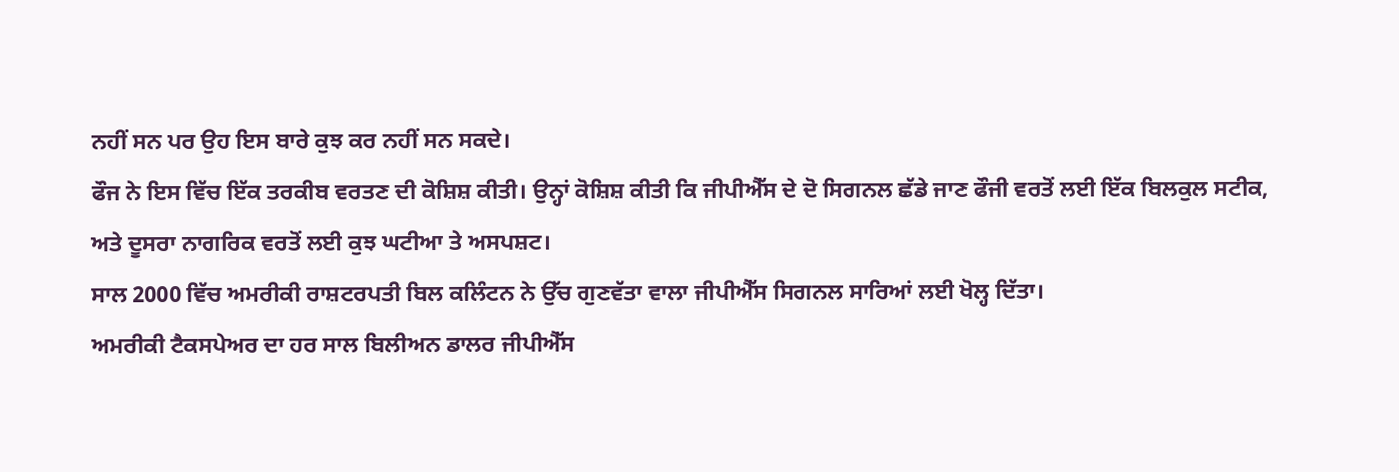ਨਹੀਂ ਸਨ ਪਰ ਉਹ ਇਸ ਬਾਰੇ ਕੁਝ ਕਰ ਨਹੀਂ ਸਨ ਸਕਦੇ।
ਫੌਜ ਨੇ ਇਸ ਵਿੱਚ ਇੱਕ ਤਰਕੀਬ ਵਰਤਣ ਦੀ ਕੋਸ਼ਿਸ਼ ਕੀਤੀ। ਉਨ੍ਹਾਂ ਕੋਸ਼ਿਸ਼ ਕੀਤੀ ਕਿ ਜੀਪੀਐੱਸ ਦੇ ਦੋ ਸਿਗਨਲ ਛੱਡੇ ਜਾਣ ਫੌਜੀ ਵਰਤੋਂ ਲਈ ਇੱਕ ਬਿਲਕੁਲ ਸਟੀਕ, ਅਤੇ ਦੂਸਰਾ ਨਾਗਰਿਕ ਵਰਤੋਂ ਲਈ ਕੁਝ ਘਟੀਆ ਤੇ ਅਸਪਸ਼ਟ।
ਸਾਲ 2000 ਵਿੱਚ ਅਮਰੀਕੀ ਰਾਸ਼ਟਰਪਤੀ ਬਿਲ ਕਲਿੰਟਨ ਨੇ ਉੱਚ ਗੁਣਵੱਤਾ ਵਾਲਾ ਜੀਪੀਐੱਸ ਸਿਗਨਲ ਸਾਰਿਆਂ ਲਈ ਖੋਲ੍ਹ ਦਿੱਤਾ।
ਅਮਰੀਕੀ ਟੈਕਸਪੇਅਰ ਦਾ ਹਰ ਸਾਲ ਬਿਲੀਅਨ ਡਾਲਰ ਜੀਪੀਐੱਸ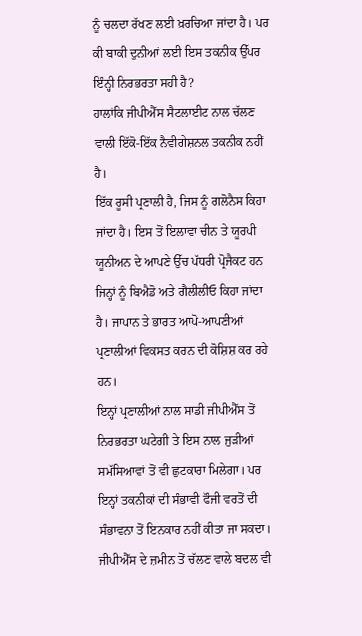ਨੂੰ ਚਲਦਾ ਰੱਖਣ ਲਈ ਖ਼ਰਚਿਆ ਜਾਂਦਾ ਹੈ। ਪਰ ਕੀ ਬਾਕੀ ਦੁਨੀਆਂ ਲਈ ਇਸ ਤਕਨੀਕ ਉੱਪਰ ਇੰਨ੍ਹੀ ਨਿਰਭਰਤਾ ਸਹੀ ਹੈ?
ਹਾਲਾਂਕਿ ਜੀਪੀਐੱਸ ਸੈਟਲਾਈਟ ਨਾਲ ਚੱਲਣ ਵਾਲੀ ਇੱਕੋ-ਇੱਕ ਨੈਵੀਗੇਸ਼ਨਲ ਤਕਨੀਕ ਨਹੀਂ ਹੈ।
ਇੱਕ ਰੂਸੀ ਪ੍ਰਣਾਲੀ ਹੈ, ਜਿਸ ਨੂੰ ਗਲੋਨੈਸ ਕਿਹਾ ਜਾਂਦਾ ਹੈ। ਇਸ ਤੋਂ ਇਲਾਵਾ ਚੀਨ ਤੇ ਯੂਰਪੀ ਯੂਨੀਅਨ ਦੇ ਆਪਣੇ ਉੱਚ ਪੱਧਰੀ ਪ੍ਰੋਜੈਕਟ ਹਨ ਜਿਨ੍ਹਾਂ ਨੂੰ ਬਿਐਡੋ ਅਤੇ ਗੈਲੀਲੀਓ ਕਿਹਾ ਜਾਂਦਾ ਹੈ। ਜਾਪਾਨ ਤੇ ਭਾਰਤ ਆਪੋ-ਆਪਣੀਆਂ ਪ੍ਰਣਾਲੀਆਂ ਵਿਕਸਤ ਕਰਨ ਦੀ ਕੋਸ਼ਿਸ਼ ਕਰ ਰਹੇ ਹਨ।
ਇਨ੍ਹਾਂ ਪ੍ਰਣਾਲੀਆਂ ਨਾਲ ਸਾਡੀ ਜੀਪੀਐੱਸ ਤੋਂ ਨਿਰਭਰਤਾ ਘਟੇਗੀ ਤੇ ਇਸ ਨਾਲ ਜੁੜੀਆਂ ਸਮੱਸਿਆਵਾਂ ਤੋਂ ਵੀ ਛੁਟਕਾਰਾ ਮਿਲੇਗਾ। ਪਰ ਇਨ੍ਹਾਂ ਤਕਨੀਕਾਂ ਦੀ ਸੰਭਾਵੀ ਫੌਜੀ ਵਰਤੋਂ ਦੀ ਸੰਭਾਵਨਾ ਤੋਂ ਇਨਕਾਰ ਨਹੀਂ ਕੀਤਾ ਜਾ ਸਕਦਾ।
ਜੀਪੀਐੱਸ ਦੇ ਜ਼ਮੀਨ ਤੋਂ ਚੱਲਣ ਵਾਲੇ ਬਦਲ ਵੀ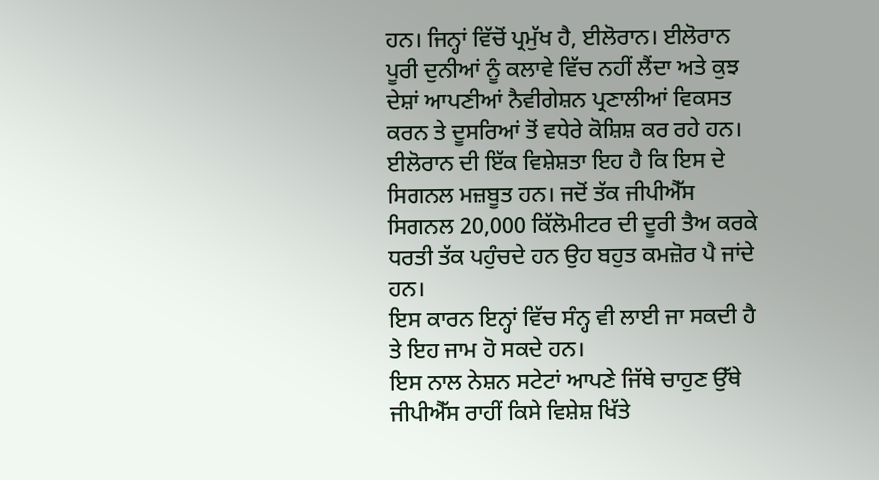ਹਨ। ਜਿਨ੍ਹਾਂ ਵਿੱਚੋਂ ਪ੍ਰਮੁੱਖ ਹੈ, ਈਲੋਰਾਨ। ਈਲੋਰਾਨ ਪੂਰੀ ਦੁਨੀਆਂ ਨੂੰ ਕਲਾਵੇ ਵਿੱਚ ਨਹੀਂ ਲੈਂਦਾ ਅਤੇ ਕੁਝ ਦੇਸ਼ਾਂ ਆਪਣੀਆਂ ਨੈਵੀਗੇਸ਼ਨ ਪ੍ਰਣਾਲੀਆਂ ਵਿਕਸਤ ਕਰਨ ਤੇ ਦੂਸਰਿਆਂ ਤੋਂ ਵਧੇਰੇ ਕੋਸ਼ਿਸ਼ ਕਰ ਰਹੇ ਹਨ।
ਈਲੋਰਾਨ ਦੀ ਇੱਕ ਵਿਸ਼ੇਸ਼ਤਾ ਇਹ ਹੈ ਕਿ ਇਸ ਦੇ ਸਿਗਨਲ ਮਜ਼ਬੂਤ ਹਨ। ਜਦੋਂ ਤੱਕ ਜੀਪੀਐੱਸ ਸਿਗਨਲ 20,000 ਕਿੱਲੋਮੀਟਰ ਦੀ ਦੂਰੀ ਤੈਅ ਕਰਕੇ ਧਰਤੀ ਤੱਕ ਪਹੁੰਚਦੇ ਹਨ ਉਹ ਬਹੁਤ ਕਮਜ਼ੋਰ ਪੈ ਜਾਂਦੇ ਹਨ।
ਇਸ ਕਾਰਨ ਇਨ੍ਹਾਂ ਵਿੱਚ ਸੰਨ੍ਹ ਵੀ ਲਾਈ ਜਾ ਸਕਦੀ ਹੈ ਤੇ ਇਹ ਜਾਮ ਹੋ ਸਕਦੇ ਹਨ।
ਇਸ ਨਾਲ ਨੇਸ਼ਨ ਸਟੇਟਾਂ ਆਪਣੇ ਜਿੱਥੇ ਚਾਹੁਣ ਉੱਥੇ ਜੀਪੀਐੱਸ ਰਾਹੀਂ ਕਿਸੇ ਵਿਸ਼ੇਸ਼ ਖਿੱਤੇ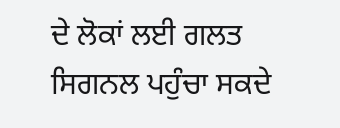ਦੇ ਲੋਕਾਂ ਲਈ ਗਲਤ ਸਿਗਨਲ ਪਹੁੰਚਾ ਸਕਦੇ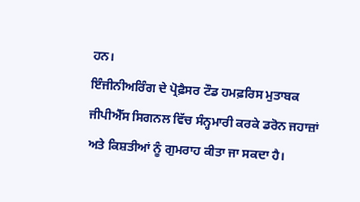ਹਨ।
ਇੰਜੀਨੀਅਰਿੰਗ ਦੇ ਪ੍ਰੋਫ਼ੈਸਰ ਟੌਡ ਹਮਫ਼ਰਿਸ ਮੁਤਾਬਕ ਜੀਪੀਐੱਸ ਸਿਗਨਲ ਵਿੱਚ ਸੰਨ੍ਹਮਾਰੀ ਕਰਕੇ ਡਰੋਨ ਜਹਾਜ਼ਾਂ ਅਤੇ ਕਿਸ਼ਤੀਆਂ ਨੂੰ ਗੁਮਰਾਹ ਕੀਤਾ ਜਾ ਸਕਦਾ ਹੈ।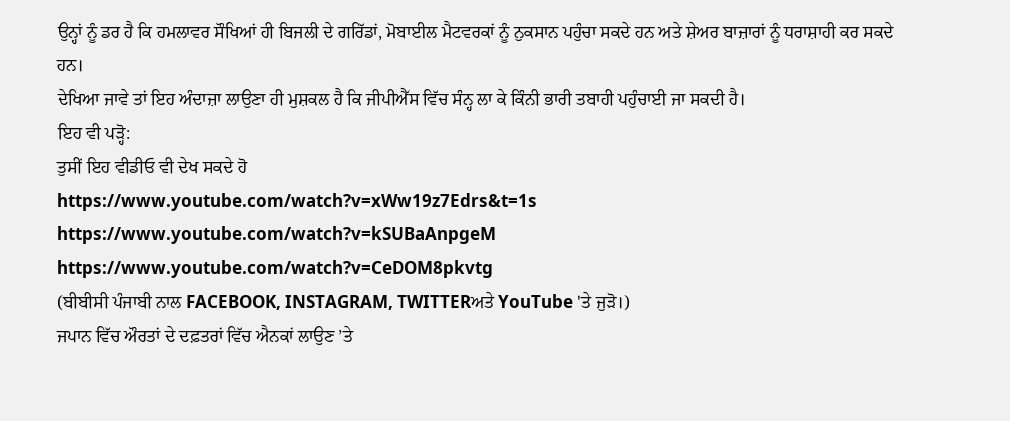ਉਨ੍ਹਾਂ ਨੂੰ ਡਰ ਹੈ ਕਿ ਹਮਲਾਵਰ ਸੌਖਿਆਂ ਹੀ ਬਿਜਲੀ ਦੇ ਗਰਿੱਡਾਂ, ਮੋਬਾਈਲ ਮੈਟਵਰਕਾਂ ਨੂੰ ਨੁਕਸਾਨ ਪਹੁੰਚਾ ਸਕਦੇ ਹਨ ਅਤੇ ਸ਼ੇਅਰ ਬਾਜ਼ਾਰਾਂ ਨੂੰ ਧਰਾਸ਼ਾਹੀ ਕਰ ਸਕਦੇ ਹਨ।
ਦੇਖਿਆ ਜਾਵੇ ਤਾਂ ਇਹ ਅੰਦਾਜ਼ਾ ਲਾਉਣਾ ਹੀ ਮੁਸ਼ਕਲ ਹੈ ਕਿ ਜੀਪੀਐੱਸ ਵਿੱਚ ਸੰਨ੍ਹ ਲਾ ਕੇ ਕਿੰਨੀ ਭਾਰੀ ਤਬਾਹੀ ਪਹੁੰਚਾਈ ਜਾ ਸਕਦੀ ਹੈ।
ਇਹ ਵੀ ਪੜ੍ਹੋ:
ਤੁਸੀਂ ਇਹ ਵੀਡੀਓ ਵੀ ਦੇਖ ਸਕਦੇ ਹੋ
https://www.youtube.com/watch?v=xWw19z7Edrs&t=1s
https://www.youtube.com/watch?v=kSUBaAnpgeM
https://www.youtube.com/watch?v=CeDOM8pkvtg
(ਬੀਬੀਸੀ ਪੰਜਾਬੀ ਨਾਲ FACEBOOK, INSTAGRAM, TWITTERਅਤੇ YouTube 'ਤੇ ਜੁੜੋ।)
ਜਪਾਨ ਵਿੱਚ ਔਰਤਾਂ ਦੇ ਦਫ਼ਤਰਾਂ ਵਿੱਚ ਐਨਕਾਂ ਲਾਉਣ ’ਤੇ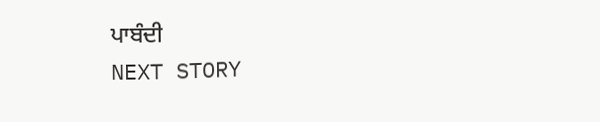ਪਾਬੰਦੀ
NEXT STORY